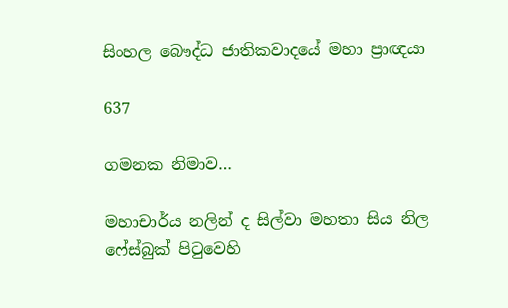සිංහල බෞද්ධ ජාතිකවාදයේ මහා ප්‍රාඥයා

637

ගමනක නිමාව…

මහාචාර්ය නලින් ද සිල්වා මහතා සිය නිල ෆේස්බුක් පිටුවෙහි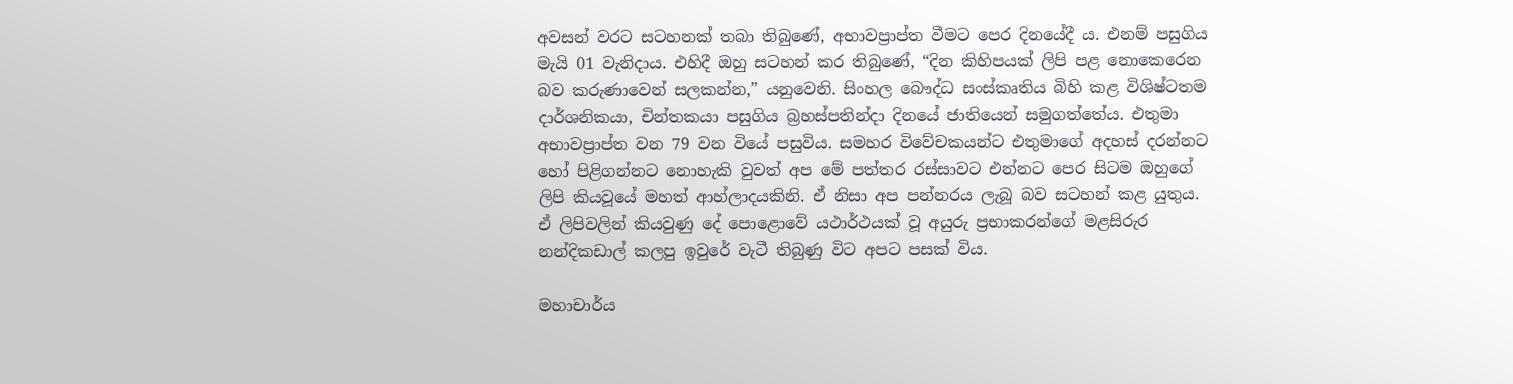අවසන් වරට සටහනක් තබා තිබුණේ, අභාවප්‍රාප්ත වීමට පෙර දිනයේදී ය. එනම් පසුගිය මැයි 01 වැනිදාය. එහිදී ඔහු සටහන් කර තිබුණේ, “දින කිහිපයක් ලිපි පළ නොකෙරෙන බව කරුණාවෙන් සලකන්න,” යනුවෙනි. සිංහල බෞද්ධ සංස්කෘතිය බිහි කළ විශිෂ්ටතම දාර්ශනිකයා, චින්තකයා පසුගිය බ්‍රහස්පතින්දා දිනයේ ජාතියෙන් සමුගත්තේය. එතුමා අභාවප්‍රාප්ත වන 79 වන වියේ පසුවිය. සමහර විවේචකයන්ට එතුමාගේ අදහස් දරන්නට හෝ පිළිගන්නට නොහැකි වුවත් අප මේ පත්තර රස්සාවට එන්නට පෙර සිටම ඔහුගේ ලිපි කියවූයේ මහත් ආහ්ලාදයකිනි. ඒ නිසා අප පන්නරය ලැබූ බව සටහන් කළ යුතුය. ඒ ලිපිවලින් කියවුණු දේ පොළොවේ යථාර්ථයක් වූ අයුරු ප්‍රභාකරන්ගේ මළසිරුර නන්දිකඩාල් කලපු ඉවුරේ වැටී තිබුණු විට අපට පසක් විය.

මහාචාර්ය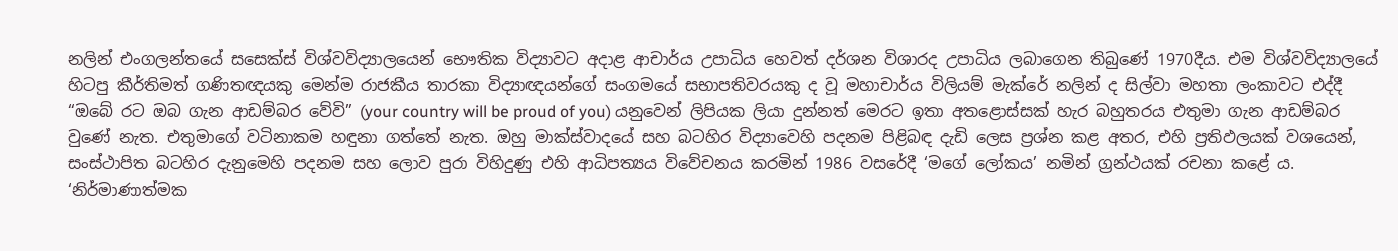නලින් එංගලන්තයේ සසෙක්ස් විශ්වවිද්‍යාලයෙන් භෞතික විද්‍යාවට අදාළ ආචාර්ය උපාධිය හෙවත් දර්ශන විශාරද උපාධිය ලබාගෙන තිබුණේ 1970දීය. එම විශ්වවිද්‍යාලයේ හිටපු කීර්තිමත් ගණිතඥයකු මෙන්ම රාජකීය තාරකා විද්‍යාඥයන්ගේ සංගමයේ සභාපතිවරයකු ද වූ මහාචාර්ය විලියම් මැක්රේ නලින් ද සිල්වා මහතා ලංකාවට එද්දී “ඔබේ රට ඔබ ගැන ආඩම්බර වේවි” (your country will be proud of you) යනුවෙන් ලිපියක ලියා දුන්නත් මෙරට ඉතා අතළොස්සක් හැර බහුතරය එතුමා ගැන ආඩම්බර වුණේ නැත. එතුමාගේ වටිනාකම හඳුනා ගත්තේ නැත. ඔහු මාක්ස්වාදයේ සහ බටහිර විද්‍යාවෙහි පදනම පිළිබඳ දැඩි ලෙස ප්‍රශ්න කළ අතර, එහි ප්‍රතිඵලයක් වශයෙන්, සංස්ථාපිත බටහිර දැනුමෙහි පදනම සහ ලොව පුරා විහිදුණු එහි ආධිපත්‍යය විවේචනය කරමින් 1986 වසරේදී ‘මගේ ලෝකය’ නමින් ග්‍රන්ථයක් රචනා කළේ ය. ‘නිර්මාණාත්මක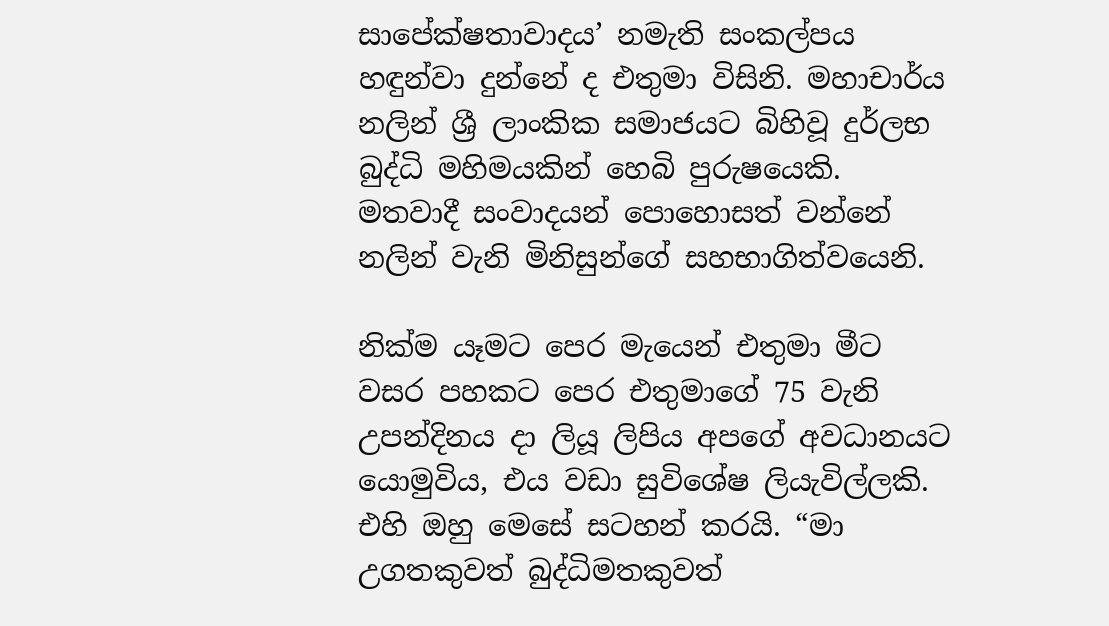සාපේක්ෂතාවාදය’ නමැති සංකල්පය හඳුන්වා දුන්නේ ද එතුමා විසිනි. මහාචාර්ය නලින් ශ්‍රී ලාංකික සමාජයට බිහිවූ දුර්ලභ බුද්ධි මහිමයකින් හෙබි පුරුෂයෙකි. මතවාදී සංවාදයන් පොහොසත් වන්නේ නලින් වැනි මිනිසුන්ගේ සහභාගිත්වයෙනි.

නික්ම යෑමට පෙර මැයෙන් එතුමා මීට වසර පහකට පෙර එතුමාගේ 75 වැනි උපන්දිනය දා ලියූ ලිපිය අපගේ අවධානයට යොමුවිය, එය වඩා සුවිශේෂ ලියැවිල්ලකි. එහි ඔහු මෙසේ සටහන් කරයි. “මා උගතකුවත් බුද්ධිමතකුවත්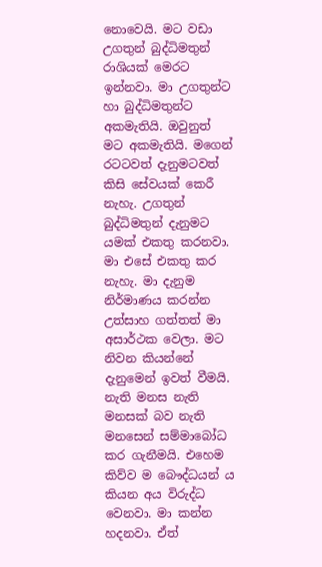නොවෙයි. මට වඩා උගතුන් බුද්ධිමතුන් රාශියක් මෙරට ඉන්නවා. මා උගතුන්ට හා බුද්ධිමතුන්ට අකමැතියි. ඔවුනුත් මට අකමැතියි. මගෙන් රටටවත් දැනුමටවත් කිසි සේවයක් කෙරී නැහැ. උගතුන් බුද්ධිමතුන් දැනුමට යමක් එකතු කරනවා. මා එසේ එකතු කර නැහැ. මා දැනුම නිර්මාණය කරන්න උත්සාහ ගත්තත් මා අසාර්ථක වෙලා. මට නිවන කියන්නේ දැනුමෙන් ඉවත් වීමයි. නැති මනස නැති මනසක් බව නැති මනසෙන් සම්මාබෝධ කර ගැනීමයි. එහෙම කිව්ව ම බෞද්ධයන් ය කියන අය විරුද්ධ වෙනවා. මා කන්න හදනවා. ඒත්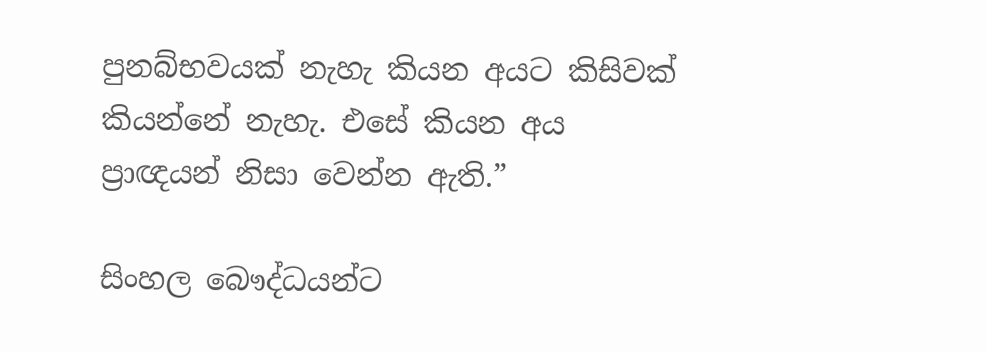පුනබ්භවයක් නැහැ කියන අයට කිසිවක් කියන්නේ නැහැ. එසේ කියන අය ප්‍රාඥයන් නිසා වෙන්න ඇති.”

සිංහල බෞද්ධයන්ට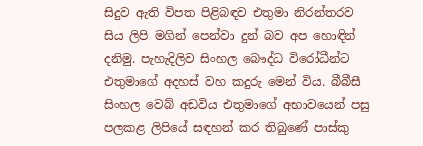සිදුව ඇති විපත පිළිබඳව එතුමා නිරන්තරව සිය ලිපි මගින් පෙන්වා දුන් බව අප හොඳින් දනිමු. පැහැදිලිව සිංහල බෞද්ධ විරෝධීන්ට එතුමාගේ අදහස් වහ කදුරු මෙන් විය. බීබීසී සිංහල වෙබ් අඩවිය එතුමාගේ අභාවයෙන් පසු පලකළ ලිපියේ සඳහන් කර තිබුණේ පාස්කු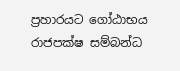ප්‍රහාරයට ගෝඨාභය රාජපක්ෂ සම්බන්ධ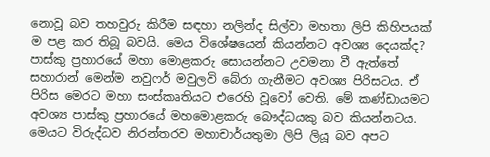නොවූ බව තහවුරු කිරීම සඳහා නලින්ද සිල්වා මහතා ලිපි කිහිපයක් ම පළ කර තිබූ බවයි. මෙය විශේෂයෙන් කියන්නට අවශ්‍ය දෙයක්ද? පාස්කු ප්‍රහාරයේ මහා මොළකරු සොයන්නට උවමනා වී ඇත්තේ සහාරාන් මෙන්ම නවුෆර් මවුලවි බේරා ගැනීමට අවශ්‍ය පිරිසටය. ඒ පිරිස මෙරට මහා සංස්කෘතියට එරෙහි වූවෝ වෙති. මේ කණ්ඩායමට අවශ්‍ය පාස්කු ප්‍රහාරයේ මහමොළකරු බෞද්ධයකු බව කියන්නටය. මෙයට විරුද්ධව නිරන්තරව මහාචාර්යතුමා ලිපි ලියූ බව අපට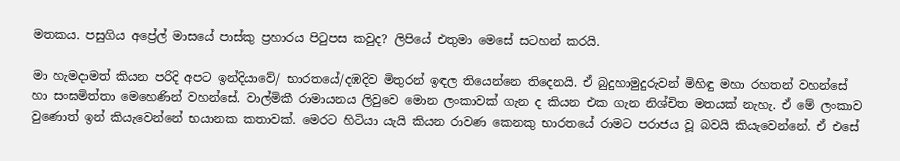මතකය. පසුගිය අප්‍රේල් මාසයේ පාස්කු ප්‍රහාරය පිටුපස කවුද? ලිපියේ එතුමා මෙසේ සටහන් කරයි.

මා හැමදාමත් කියන පරිදි අපට ඉන්දියාවේ/ භාරතයේ/දඹදිව මිතුරන් ඉඳල තියෙන්නෙ තිදෙනයි. ඒ බුදුහාමුදුරුවන් මිහිඳු මහා රහතන් වහන්සේ හා සංඝමිත්තා මෙහෙණින් වහන්සේ. වාල්මිකී රාමායනය ලිවුවෙ මොන ලංකාවක් ගැන ද කියන එක ගැන නිශ්චිත මතයක් නැහැ. ඒ මේ ලංකාව වුණොත් ඉන් කියැවෙන්නේ භයානක කතාවක්. මෙරට හිටියා යැයි කියන රාවණ කෙනකු භාරතයේ රාමට පරාජය වූ බවයි කියැවෙන්නේ. ඒ එසේ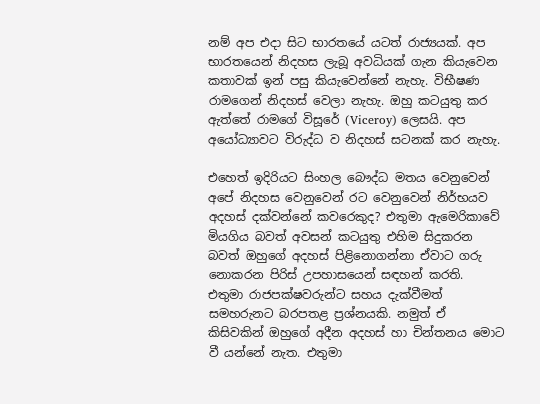නම් අප එදා සිට භාරතයේ යටත් රාජ්‍යයක්. අප භාරතයෙන් නිදහස ලැබූ අවධියක් ගැන කියැවෙන කතාවක් ඉන් පසු කියැවෙන්නේ නැහැ. විභීෂණ රාමගෙන් නිදහස් වෙලා නැහැ. ඔහු කටයුතු කර ඇත්තේ රාමගේ විසූරේ (Viceroy) ලෙසයි. අප අයෝධ්‍යාවට විරුද්ධ ව නිදහස් සටනක් කර නැහැ.

එහෙත් ඉදිරියට සිංහල බෞද්ධ මතය වෙනුවෙන් අපේ නිදහස වෙනුවෙන් රට වෙනුවෙන් නිර්භයව අදහස් දක්වන්නේ කවරෙකුද? එතුමා ඇමෙරිකාවේ මියගිය බවත් අවසන් කටයුතු එහිම සිදුකරන බවත් ඔහුගේ අදහස් පිළිනොගන්නා ඒවාට ගරු නොකරන පිරිස් උපහාසයෙන් සඳහන් කරති. එතුමා රාජපක්ෂවරුන්ට සහය දැක්වීමත් සමහරුනට බරපතළ ප්‍රශ්නයකි. නමුත් ඒ කිසිවකින් ඔහුගේ අදීන අදහස් හා චින්තනය මොට වී යන්නේ නැත. එතුමා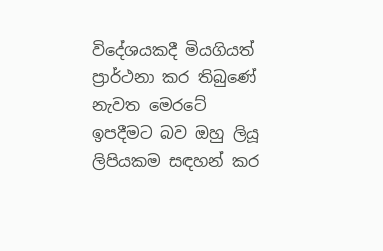විදේශයකදී මියගියත් ප්‍රාර්ථනා කර තිබුණේ නැවත මෙරටේ ඉපදීමට බව ඔහු ලියූ ලිපියකම සඳහන් කර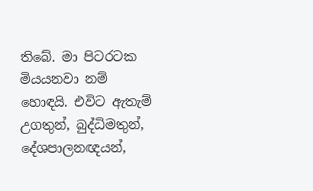තිබේ. මා පිටරටක මියයනවා නම් හොඳයි. එවිට ඇතැම් උගතුන්, බුද්ධිමතුන්, දේශපාලනඥයන්,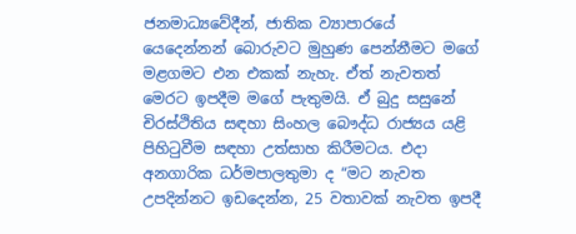ජනමාධ්‍යවේදීන්, ජාතික ව්‍යාපාරයේ යෙදෙන්නන් බොරුවට මුහුණ පෙන්නීමට මගේ මළගමට එන එකක් නැහැ. ඒත් නැවතත් මෙරට ඉපදීම මගේ පැතුමයි. ඒ බුදු සසුනේ චිරස්ථිතිය සඳහා සිංහල බෞද්ධ රාජ්‍යය යළි පිහිටුවීම සඳහා උත්සාහ කිරීමටය. එදා අනගාරික ධර්මපාලතුමා ද “මට නැවත උපදින්නට ඉඩදෙන්න, 25 වතාවක් නැවත ඉපදී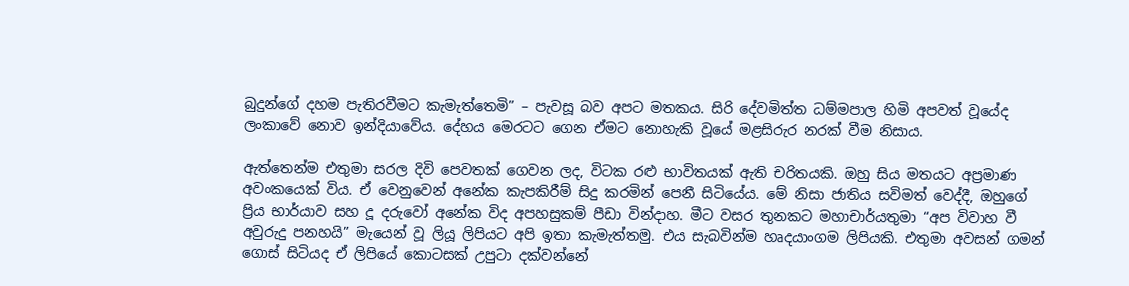බුදුන්ගේ දහම පැතිරවීමට කැමැත්තෙමි” – පැවසූ බව අපට මතකය. සිරි දේවමිත්ත ධම්මපාල හිමි අපවත් වූයේද ලංකාවේ නොව ඉන්දියාවේය. දේහය මෙරටට ගෙන ඒමට නොහැකි වූයේ මළසිරුර නරක් වීම නිසාය.

ඇත්තෙන්ම එතුමා සරල දිවි පෙවතක් ගෙවන ලද, විටක රළු භාවිතයක් ඇති චරිතයකි. ඔහු සිය මතයට අප්‍රමාණ අවංකයෙක් විය. ඒ වෙනුවෙන් අනේක කැපකිරීම් සිදු කරමින් පෙනී සිටියේය. මේ නිසා ජාතිය සවිමත් වෙද්දී, ඔහුගේ ප්‍රිය භාර්යාව සහ දූ දරුවෝ අනේක විද අපහසුකම් පීඩා වින්දාහ. මීට වසර තුනකට මහාචාර්යතුමා “අප විවාහ වී අවුරුදු පනහයි” මැයෙන් වූ ලියූ ලිපියට අපි ඉතා කැමැත්තමු. එය සැබවින්ම හෘදයාංගම ලිපියකි. එතුමා අවසන් ගමන් ගොස් සිටියද ඒ ලිපියේ කොටසක් උපුටා දක්වන්නේ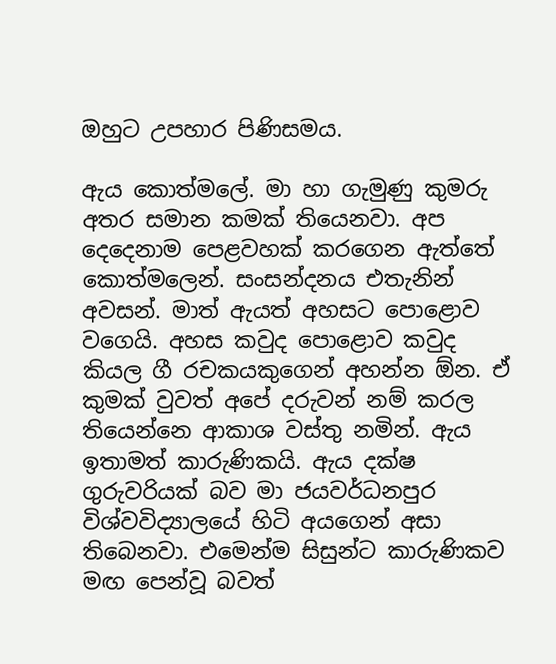ඔහුට උපහාර පිණිසමය.

ඇය කොත්මලේ. මා හා ගැමුණු කුමරු අතර සමාන කමක් තියෙනවා. අප දෙදෙනාම පෙළවහක් කරගෙන ඇත්තේ කොත්මලෙන්. සංසන්දනය එතැනින් අවසන්. මාත් ඇයත් අහසට පොළොව වගෙයි. අහස කවුද පොළොව කවුද කියල ගී රචකයකුගෙන් අහන්න ඕන. ඒ කුමක් වුවත් අපේ දරුවන් නම් කරල තියෙන්නෙ ආකාශ වස්තු නමින්. ඇය ඉතාමත් කාරුණිකයි. ඇය දක්ෂ ගුරුවරියක් බව මා ජයවර්ධනපුර විශ්වවිද්‍යාලයේ හිටි අයගෙන් අසා තිබෙනවා. එමෙන්ම සිසුන්ට කාරුණිකව මඟ පෙන්වූ බවත්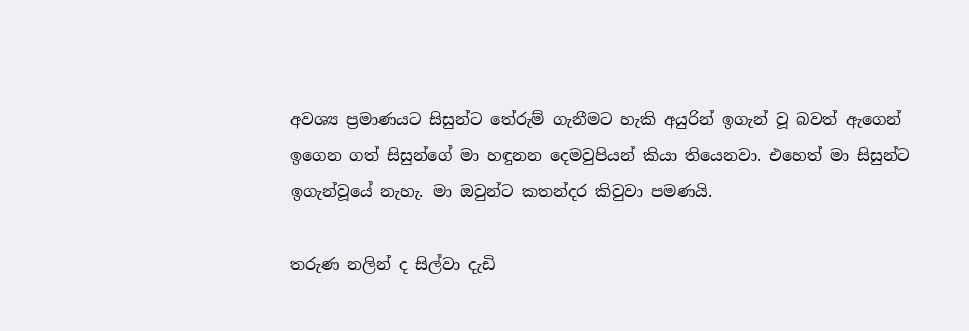අවශ්‍ය ප්‍රමාණයට සිසුන්ට තේරුම් ගැනීමට හැකි අයුරින් ඉගැන් වූ බවත් ඇගෙන් ඉගෙන ගත් සිසුන්ගේ මා හඳුනන දෙමවුපියන් කියා තියෙනවා. එහෙත් මා සිසුන්ට ඉගැන්වූයේ නැහැ. මා ඔවුන්ට කතන්දර කිවුවා පමණයි.

තරුණ නලින් ද සිල්වා දැඩි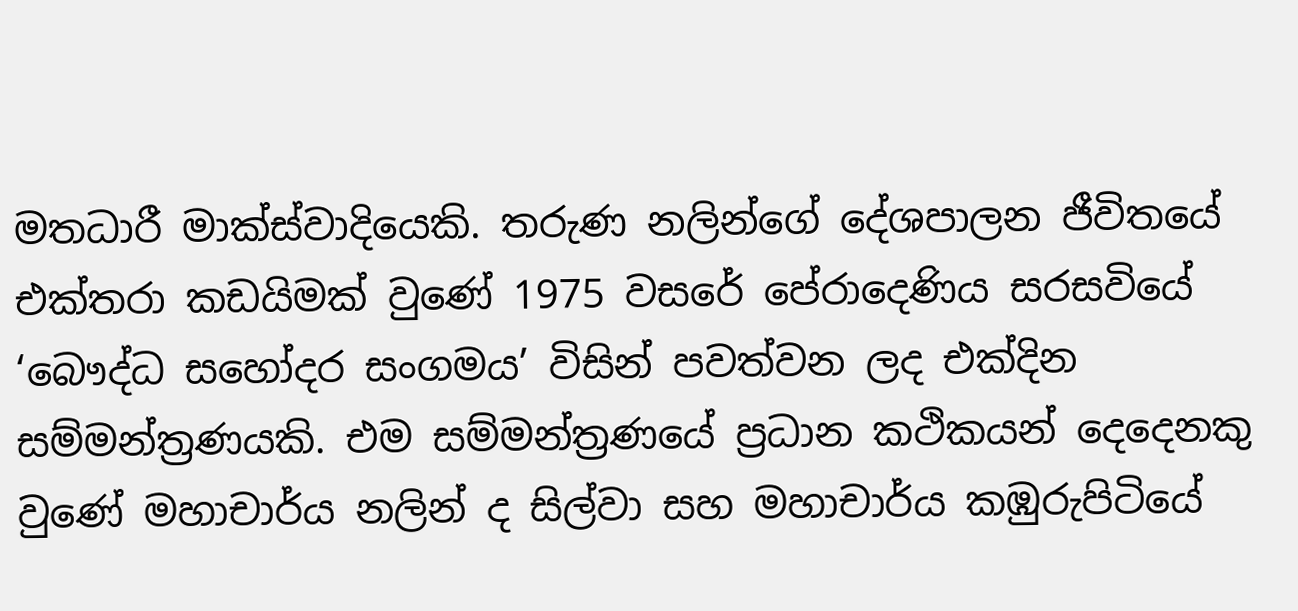මතධාරී මාක්ස්වාදියෙකි. තරුණ නලින්ගේ දේශපාලන ජීවිතයේ එක්තරා කඩයිමක් වුණේ 1975 වසරේ පේරාදෙණිය සරසවියේ ‘බෞද්ධ සහෝදර සංගමය’ විසින් පවත්වන ලද එක්දින සම්මන්ත්‍රණයකි. එම සම්මන්ත්‍රණයේ ප්‍රධාන කථිකයන් දෙදෙනකු වුණේ මහාචාර්ය නලින් ද සිල්වා සහ මහාචාර්ය කඹුරුපිටියේ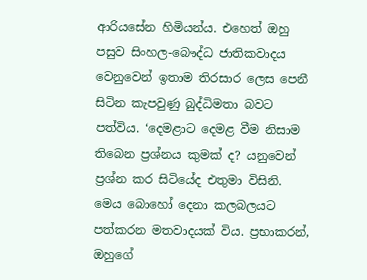ආරියසේන හිමියන්ය. එහෙත් ඔහු පසුව සිංහල-බෞද්ධ ජාතිකවාදය වෙනුවෙන් ඉතාම තිරසාර ලෙස පෙනී සිටින කැපවුණු බුද්ධිමතා බවට පත්විය. ‘දෙමළාට දෙමළ වීම නිසාම තිබෙන ප්‍රශ්නය කුමක් ද? යනුවෙන් ප්‍රශ්න කර සිටියේද එතුමා විසිනි. මෙය බොහෝ දෙනා කලබලයට පත්කරන මතවාදයක් විය. ප්‍රභාකරන්, ඔහුගේ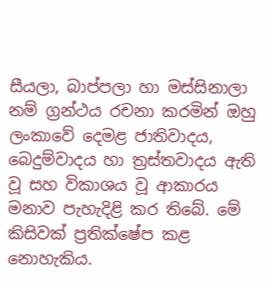සීයලා, බාප්පලා හා මස්සිනාලා නම් ග්‍රන්ථය රචනා කරමින් ඔහු ලංකාවේ දෙමළ ජාතිවාදය, බෙදුම්වාදය හා ත්‍රස්තවාදය ඇති වූ සහ විකාශය වූ ආකාරය මනාව පැහැදිළි කර තිබේ. මේ කිසිවක් ප්‍රතික්ෂේප කළ නොහැකිය.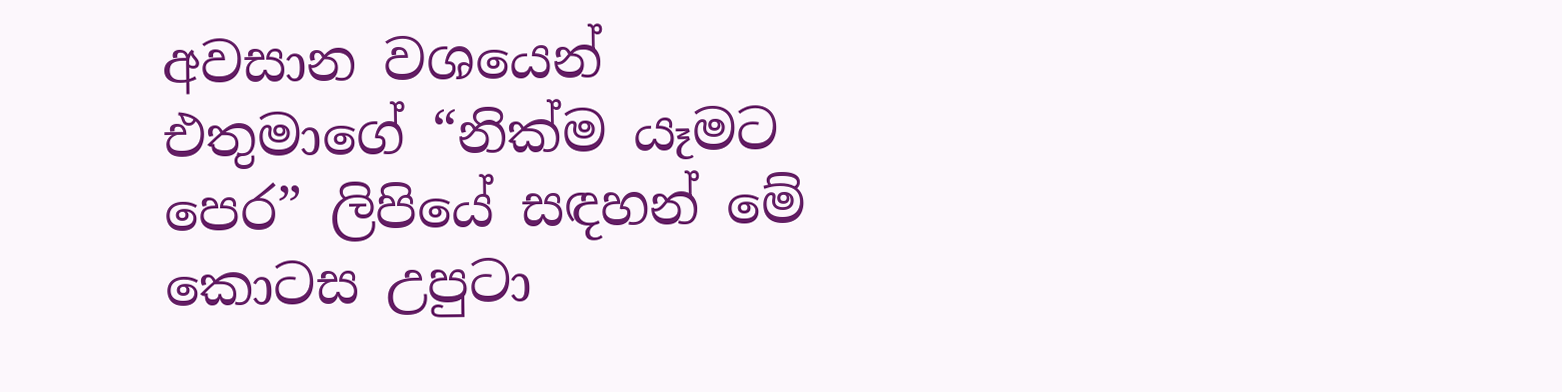අවසාන වශයෙන් එතුමාගේ “නික්ම යෑමට පෙර” ලිපියේ සඳහන් මේ කොටස උපුටා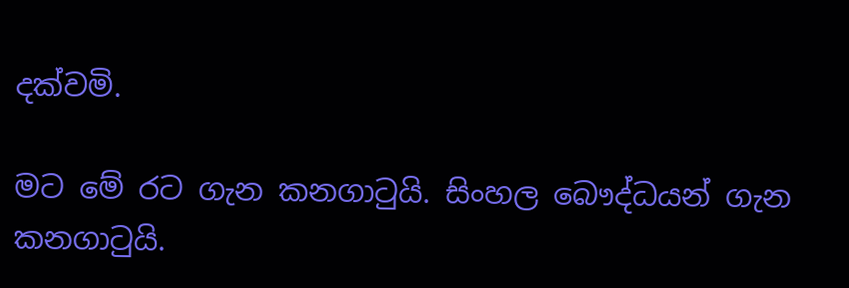දක්වමි.

මට මේ රට ගැන කනගාටුයි. සිංහල බෞද්ධයන් ගැන කනගාටුයි.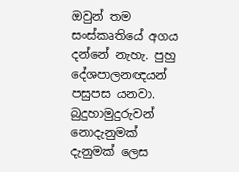ඔවුන් තම සංස්කෘතියේ අගය දන්නේ නැහැ. පුහු දේශපාලනඥයන් පසුපස යනවා. බුදුහාමුදුරුවන් නොදැනුමක් දැනුමක් ලෙස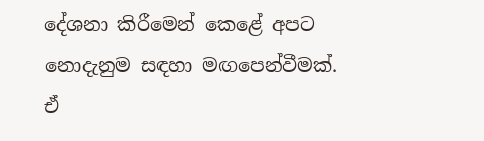දේශනා කිරීමෙන් කෙළේ අපට නොදැනුම සඳහා මඟපෙන්වීමක්. ඒ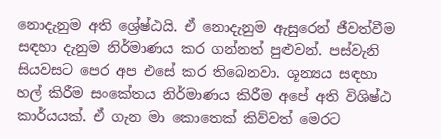නොදැනුම අති ශ්‍රේෂ්ඨයි. ඒ නොදැනුම ඇසුරෙන් ජීවත්වීම සඳහා දැනුම නිර්මාණය කර ගන්නත් පුළුවන්. පස්වැනි සියවසට පෙර අප එසේ කර තිබෙනවා. ශූන්‍යය සඳහා හල් කිරීම සංකේතය නිර්මාණය කිරීම අපේ අති විශිෂ්ඨ කාර්යයක්. ඒ ගැන මා කොතෙක් කිව්වත් මෙරට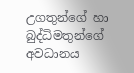උගතුන්ගේ හා බුද්ධිමතුන්ගේ අවධානය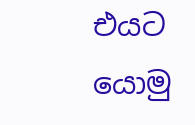එයට යොමු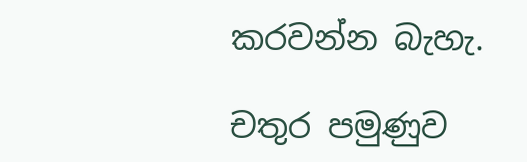කරවන්න බැහැ.

චතුර පමුණුව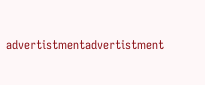advertistmentadvertistment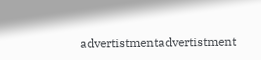advertistmentadvertistment